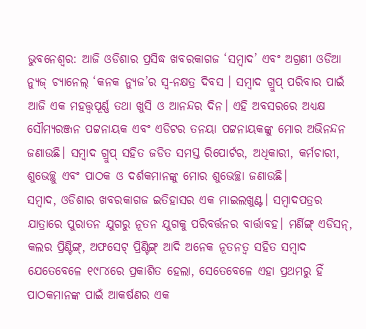ଭୁବନେଶ୍ୱର: ଆଜି ଓଡିଶାର ପ୍ରସିଦ୍ଧ ଖବରକାଗଜ ‘ସମ୍ବାଦ’ ଏବଂ ଅଗ୍ରଣୀ ଓଡିଆ ନ୍ୟୁଜ୍ ଚ୍ୟାନେଲ୍ ‘କନକ ନ୍ୟୁଜ’ର ସ୍ୱ-ନକ୍ଷତ୍ର ଦିବସ । ସମ୍ବାଦ ଗ୍ରୁପ୍ ପରିବାର ପାଇଁ ଆଜି ଏକ ମହତ୍ତ୍ୱପୂର୍ଣ୍ଣ ତଥା ଖୁସି ଓ ଆନନ୍ଦର ଦିନ। ଏହି ଅବସରରେ ଅଧ୍ୟକ୍ଷ ସୌମ୍ୟରଞ୍ଜନ ପଟ୍ଟନାୟକ ଏବଂ ଏଡିଟର ତନୟା ପଟ୍ଟନାୟକଙ୍କୁ ମୋର ଅଭିନନ୍ଦନ ଜଣାଉଛି। ସମ୍ବାଦ ଗ୍ରୁପ୍ ସହିତ ଜଡିତ ସମସ୍ତ ରିପୋର୍ଟର, ଅଧିକାରୀ, କର୍ମଚାରୀ, ଶୁଭେଚ୍ଛୁ ଏବଂ ପାଠକ ଓ ଦର୍ଶକମାନଙ୍କୁ ମୋର ଶୁଭେଚ୍ଛା ଜଣାଉଛି।
ସମ୍ବାଦ, ଓଡିଶାର ଖବରକାଗଜ ଇତିହାସର ଏକ ମାଇଲଖୁଣ୍ଟ। ସମ୍ବାଦପତ୍ରର ଯାତ୍ରାରେ ପୁରାତନ ଯୁଗରୁ ନୂତନ ଯୁଗକୁ ପରିବର୍ତ୍ତନର ବାର୍ତ୍ତାବହ। ମର୍ଣିଙ୍ଗ୍ ଏଡିସନ୍, କଲର ପ୍ରିଣ୍ଟିଙ୍ଗ୍, ଅଫସେଟ୍ ପ୍ରିଣ୍ଟିଙ୍ଗ୍ ଆଦି ଅନେକ ନୂତନତ୍ୱ ସହିତ ସମ୍ବାଦ ଯେତେବେଳେ ୧୯୮୪ରେ ପ୍ରକାଶିତ ହେଲା, ସେତେବେଳେ ଏହା ପ୍ରଥମରୁ ହିଁ ପାଠକମାନଙ୍କ ପାଇଁ ଆକର୍ଷଣର ଏକ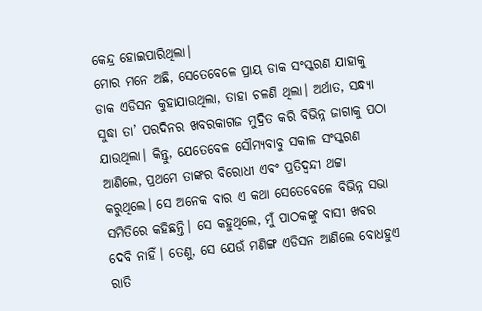କେନ୍ଦ୍ର ହୋଇପାରିଥିଲା।
ମୋର ମନେ ଅଛି, ସେତେବେଳେ ପ୍ରାୟ ଡାକ ସଂସ୍କରଣ ଯାହାକୁ ଡାକ ଏଡିସନ କୁହାଯାଉଥିଲା, ତାହା ଚଳଣି ଥିଲା। ଅର୍ଥାତ, ସନ୍ଧ୍ୟା ସୁଦ୍ଧା ତା’ ପରଦିନର ଖବରକାଗଜ ମୁଦ୍ରିତ କରି ବିଭିନ୍ନ ଜାଗାକୁ ପଠା ଯାଉଥିଲା। କିନ୍ତୁ, ଯେତେବେଳ ସୌମ୍ୟବାବୁ ସକାଳ ସଂସ୍କରଣ ଆଣିଲେ, ପ୍ରଥମେ ତାଙ୍କର ବିରୋଧୀ ଏବଂ ପ୍ରତିଦ୍ଵନ୍ଦୀ ଥଟ୍ଟା କରୁଥିଲେ। ସେ ଅନେକ ବାର ଏ କଥା ସେତେବେଳେ ବିଭିନ୍ନ ସଭା ସମିତିରେ କହିଛନ୍ତି। ସେ କହୁଥିଲେ, ମୁଁ ପାଠକଙ୍କୁ ବାସୀ ଖବର ଦେବି ନାହିଁ। ତେଣୁ, ସେ ଯେଉଁ ମଣିଙ୍ଗ ଏଡିସନ ଆଣିଲେ ବୋଧହୁଏ ରାତି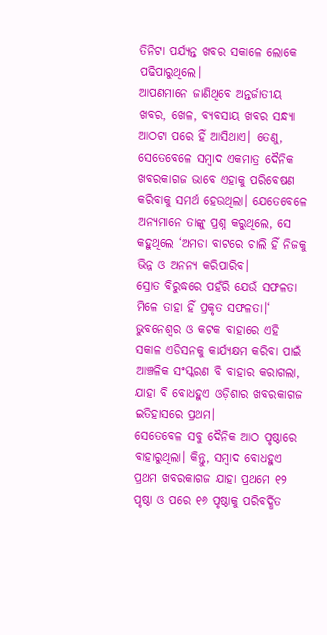ତିନିଟା ପର୍ଯ୍ୟନ୍ତ ଖବର ସକାଳେ ଲୋକେ ପଢିପାରୁଥିଲେ।
ଆପଣମାନେ ଜାଣିଥିବେ ଅନ୍ତର୍ଜାତୀୟ ଖବର, ଖେଳ, ବ୍ୟବସାୟ ଖବର ସନ୍ଧ୍ୟା ଆଠଟା ପରେ ହିଁ ଆସିଥାଏ। ତେଣୁ, ସେତେବେଳେ ସମ୍ବାଦ ଏକମାତ୍ର ଦୈନିକ ଖବରକାଗଜ ଭାବେ ଏହାକୁ ପରିବେଷଣ କରିବାକୁ ସମର୍ଥ ହେଉଥିଲା। ଯେତେବେଳେ ଅନ୍ୟମାନେ ତାଙ୍କୁ ପ୍ରଶ୍ନ କରୁଥିଲେ, ସେ କହୁଥିଲେ ‘ଅମଡା ବାଟରେ ଚାଲି ହିଁ ନିଜକୁ ଭିନ୍ନ ଓ ଅନନ୍ୟ କରିପାରିବ।
ସ୍ରୋତ ବିରୁଦ୍ଧରେ ପହଁରି ଯେଉଁ ସଫଳତା ମିଳେ ତାହା ହିଁ ପ୍ରକୃତ ସଫଳତା।‘ ଭୁବନେଶ୍ବର ଓ କଟକ ବାହାରେ ଏହି ସକାଳ ଏଡିସନକୁ କାର୍ଯ୍ୟକ୍ଷମ କରିବା ପାଇଁ ଆଞ୍ଚଳିକ ସଂସ୍କରଣ ବି ବାହାର କରାଗଲା, ଯାହା ବି ବୋଧହୁଏ ଓଡ଼ିଶାର ଖବରକାଗଜ ଇତିହାସରେ ପ୍ରଥମ।
ସେତେବେଳ ସବୁ ଦୈନିକ ଆଠ ପୃଷ୍ଠାରେ ବାହାରୁଥିଲା। କିନ୍ତୁ, ସମ୍ବାଦ ବୋଧହୁଏ ପ୍ରଥମ ଖବରକାଗଜ ଯାହା ପ୍ରଥମେ ୧୨ ପୃଷ୍ଠା ଓ ପରେ ୧୬ ପୃଷ୍ଠାକୁ ପରିବର୍ଦ୍ଧିତ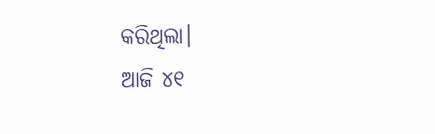କରିଥିଲା।
ଆଜି ୪୧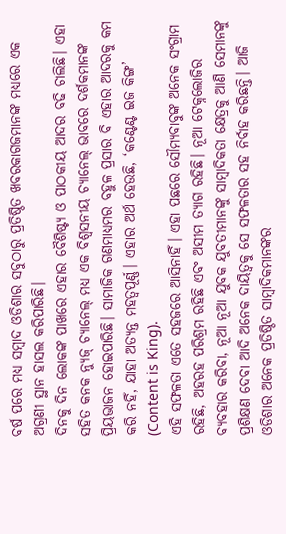ବର୍ଷ ପରେ ମଧ୍ୟ ସମ୍ବାଦ ଓଡିଶାର ସବୁଠାରୁ ପ୍ରତିଷ୍ଠିତ ଖବରକାଗଜମାନଙ୍କ ମଧ୍ୟରେ ଏକ ଅଗ୍ରଣୀ ସ୍ଥାନ ହାସଲ କରିପାରିଛି।
ଦିନକୁ ଦିନ ଲୋକଙ୍କ ପାଖରେ ଏହାର ବୈଶିଷ୍ଟ୍ୟ ଓ ପାଠକୀୟ ଆଦର ବଢି ଚାଲିଛି। ଏହା ସହିତ କନକ ନ୍ୟୁଜ୍ ଚ୍ୟାନେଲ୍ ମଧ୍ୟ ଏକ ବିଶ୍ୱସନୀୟ ଚ୍ୟାନେଲ୍ ଭାବରେ ଦର୍ଶକମାନଙ୍କ ପ୍ରିୟଭାଜନ ହୋଇପାରିଛି। ସାମାଜିକ ଗଣମାଧ୍ୟମର ବହୁଳ ପ୍ରସାର ବି ଏହାର ଆଦରକୁ କମ କରି ନହିଁ, ଯାହା ଅତ୍ୟନ୍ତ ମହତ୍ୱପୂର୍ଣ୍ଣ। ଏହାର ଅର୍ଥ ହେଉଛି, ‘କଣ୍ଟେଣ୍ଟ ଇଜ କିଙ୍ଗ’ (Content is King).
ଏହି ସଫଳତା ଏତେ ସହଜରେ ଆସିନାହିଁ। ଏହା ପଛରେ ସୌମ୍ୟବାବୁଙ୍କ ଅନେକ ସଂଗ୍ରାମ ରହିଛି, ଅହରହ ପରିଶ୍ରମ ରହିଛି ଏବଂ ଅସୀମ ତ୍ୟାଗ ରହିଛି। ନୂଆ ଟେକ୍ନଲୋଜିର ବ୍ୟବହାର କରିବା, ନୂଆ ନୂଆ ଯୁବକ ଯୁବତୀମାନଙ୍କୁ ସାମ୍ବାଦିକତା କ୍ଷେତ୍ରକୁ ଆଣି ସେମାନଙ୍କୁ ପ୍ରଶିକ୍ଷଣ ଦେବା ଆଦି ଅନେକ ଦାୟିତ୍ୱକୁ ସେ ସଫଳତାର ସହ ନିର୍ବାହ କରିଛନ୍ତି। ଆଜି ଓଡିଶାର ଅନେକ ପ୍ରତିଷ୍ଠିତ ସାମ୍ବାଦିକମାନଙ୍କର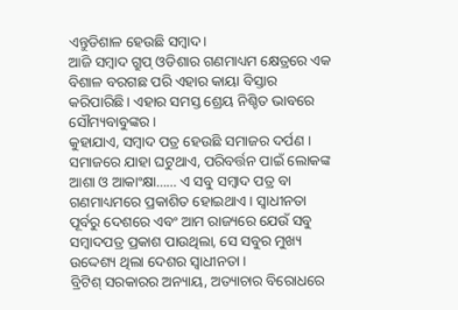ଏନ୍ତୁଡିଶାଳ ହେଉଛି ସମ୍ବାଦ।
ଆଜି ସମ୍ବାଦ ଗ୍ରୁପ୍ ଓଡିଶାର ଗଣମାଧ୍ୟମ କ୍ଷେତ୍ରରେ ଏକ ବିଶାଳ ବରଗଛ ପରି ଏହାର କାୟା ବିସ୍ତାର କରିପାରିଛି। ଏହାର ସମସ୍ତ ଶ୍ରେୟ ନିଶ୍ଚିତ ଭାବରେ ସୌମ୍ୟବାବୁଙ୍କର।
କୁହାଯାଏ, ସମ୍ବାଦ ପତ୍ର ହେଉଛି ସମାଜର ଦର୍ପଣ । ସମାଜରେ ଯାହା ଘଟୁଥାଏ, ପରିବର୍ତ୍ତନ ପାଇଁ ଲୋକଙ୍କ ଆଶା ଓ ଆକାଂକ୍ଷା…… ଏ ସବୁ ସମ୍ବାଦ ପତ୍ର ବା ଗଣମାଧ୍ୟମରେ ପ୍ରକାଶିତ ହୋଇଥାଏ । ସ୍ୱାଧୀନତା ପୂର୍ବରୁ ଦେଶରେ ଏବଂ ଆମ ରାଜ୍ୟରେ ଯେଉଁ ସବୁ ସମ୍ବାଦପତ୍ର ପ୍ରକାଶ ପାଉଥିଲା, ସେ ସବୁର ମୁଖ୍ୟ ଉଦ୍ଦେଶ୍ୟ ଥିଲା ଦେଶର ସ୍ୱାଧୀନତା ।
ବ୍ରିଟିଶ୍ ସରକାରର ଅନ୍ୟାୟ, ଅତ୍ୟାଚାର ବିରୋଧରେ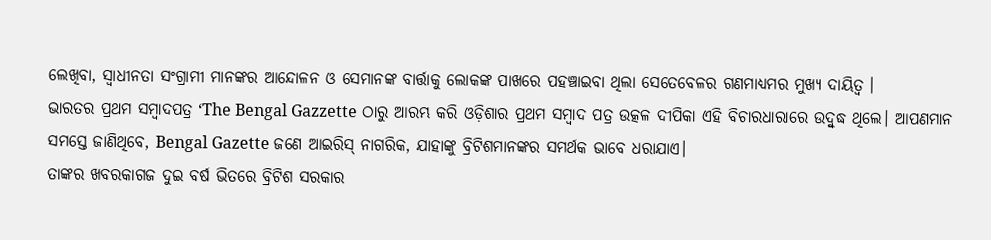ଲେଖିବା, ସ୍ୱାଧୀନତା ସଂଗ୍ରାମୀ ମାନଙ୍କର ଆନ୍ଦୋଳନ ଓ ସେମାନଙ୍କ ବାର୍ତ୍ତାକୁ ଲୋକଙ୍କ ପାଖରେ ପହଞ୍ଚାଇବା ଥିଲା ସେତେବେଳର ଗଣମାଧ୍ୟମର ମୁଖ୍ୟ ଦାୟିତ୍ୱ ।
ଭାରତର ପ୍ରଥମ ସମ୍ବାଦପତ୍ର ‘The Bengal Gazzette ଠାରୁ ଆରମ୍ଭ କରି ଓଡ଼ିଶାର ପ୍ରଥମ ସମ୍ବାଦ ପତ୍ର ଉତ୍କଳ ଦୀପିକା ଏହି ବିଚାରଧାରାରେ ଉଦ୍ବୁଦ୍ଧ ଥିଲେ। ଆପଣମାନ ସମସ୍ତେ ଜାଣିଥିବେ, Bengal Gazette ଜଣେ ଆଇରିସ୍ ନାଗରିକ, ଯାହାଙ୍କୁ ବ୍ରିଟିଶମାନଙ୍କର ସମର୍ଥକ ଭାବେ ଧରାଯାଏ।
ତାଙ୍କର ଖବରକାଗଜ ଦୁଇ ବର୍ଷ ଭିତରେ ବ୍ରିଟିଶ ସରକାର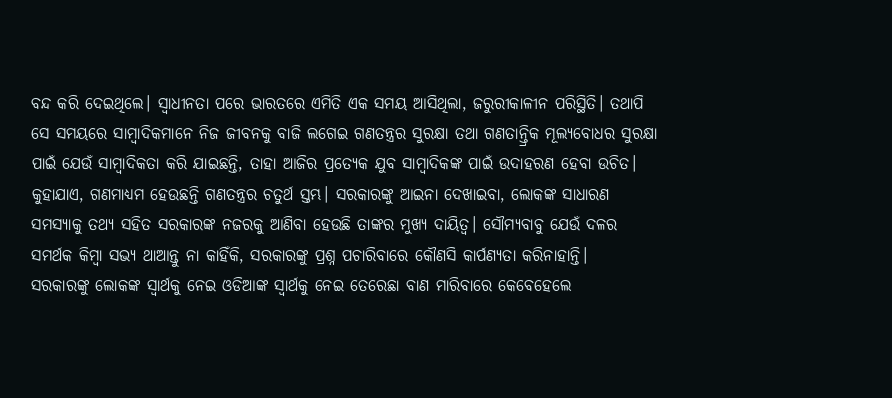ବନ୍ଦ କରି ଦେଇଥିଲେ। ସ୍ବାଧୀନତା ପରେ ଭାରତରେ ଏମିତି ଏକ ସମୟ ଆସିଥିଲା, ଜରୁରୀକାଳୀନ ପରିସ୍ଥିତି। ତଥାପି ସେ ସମୟରେ ସାମ୍ବାଦିକମାନେ ନିଜ ଜୀବନକୁ ବାଜି ଲଗେଇ ଗଣତନ୍ତ୍ରର ସୁରକ୍ଷା ତଥା ଗଣତାନ୍ତ୍ରିକ ମୂଲ୍ୟବୋଧର ସୁରକ୍ଷା ପାଇଁ ଯେଉଁ ସାମ୍ବାଦିକତା କରି ଯାଇଛନ୍ତି, ତାହା ଆଜିର ପ୍ରତ୍ୟେକ ଯୁବ ସାମ୍ବାଦିକଙ୍କ ପାଇଁ ଉଦାହରଣ ହେବା ଉଚିତ।
କୁହାଯାଏ, ଗଣମାଧ୍ୟମ ହେଉଛନ୍ତି ଗଣତନ୍ତ୍ରର ଚତୁର୍ଥ ସ୍ତମ୍ଭ। ସରକାରଙ୍କୁ ଆଇନା ଦେଖାଇବା, ଲୋକଙ୍କ ସାଧାରଣ ସମସ୍ୟାକୁ ତଥ୍ୟ ସହିତ ସରକାରଙ୍କ ନଜରକୁ ଆଣିବା ହେଉଛି ତାଙ୍କର ମୁଖ୍ୟ ଦାୟିତ୍ବ। ସୌମ୍ୟବାବୁ ଯେଉଁ ଦଳର ସମର୍ଥକ କିମ୍ବା ସଭ୍ୟ ଥାଆନ୍ତୁ ନା କାହିଁକି, ସରକାରଙ୍କୁ ପ୍ରଶ୍ନ ପଚାରିବାରେ କୌଣସି କାର୍ପଣ୍ୟତା କରିନାହାନ୍ତି।
ସରକାରଙ୍କୁ ଲୋକଙ୍କ ସ୍ବାର୍ଥକୁ ନେଇ ଓଡିଆଙ୍କ ସ୍ବାର୍ଥକୁ ନେଇ ତେରେଛା ବାଣ ମାରିବାରେ କେବେହେଲେ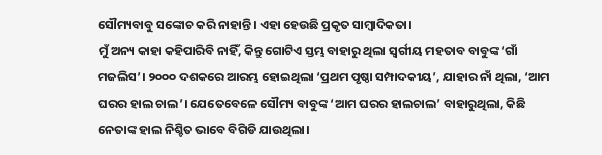ସୌମ୍ୟବାବୁ ସଙ୍କୋଚ କରି ନାହାନ୍ତି। ଏହା ହେଉଛି ପ୍ରକୃତ ସାମ୍ବାଦିକତା।
ମୁଁ ଅନ୍ୟ କାହା କହିପାରିବି ନାହିଁ, କିନ୍ତୁ ଗୋଟିଏ ସ୍ତମ୍ଭ ବାହାରୁ ଥିଲା ସ୍ବର୍ଗୀୟ ମହତାବ ବାବୁଙ୍କ ‘ଗାଁ ମଜଲିସ’। ୨୦୦୦ ଦଶକରେ ଆରମ୍ଭ ହୋଇଥିଲା ‘ପ୍ରଥମ ପୃଷ୍ଠା ସମ୍ପାଦକୀୟ’, ଯାହାର ନାଁ ଥିଲା, ‘ଆମ ଘରର ହାଲ ଚାଲ’। ଯେତେବେଳେ ସୌମ୍ୟ ବାବୁଙ୍କ ‘ଆମ ଘରର ହାଲଚାଲ’ ବାହାରୁଥିଲା, କିଛି ନେତାଙ୍କ ହାଲ ନିଶ୍ଚିତ ଭାବେ ବିଗିଡି ଯାଉଥିଲା।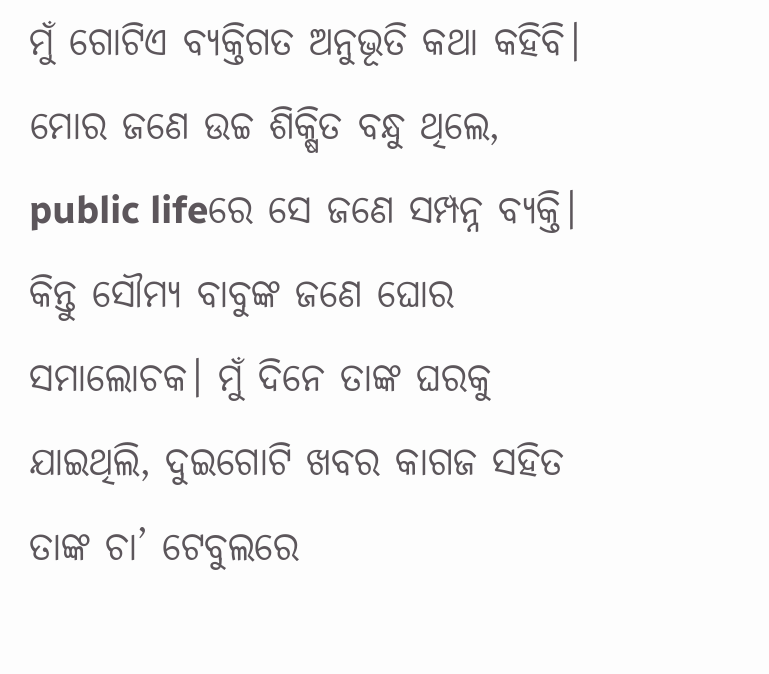ମୁଁ ଗୋଟିଏ ବ୍ୟକ୍ତିଗତ ଅନୁଭୂତି କଥା କହିବି। ମୋର ଜଣେ ଉଚ୍ଚ ଶିକ୍ଷିତ ବନ୍ଧୁ ଥିଲେ, public lifeରେ ସେ ଜଣେ ସମ୍ପନ୍ନ ବ୍ୟକ୍ତି। କିନ୍ତୁ ସୌମ୍ୟ ବାବୁଙ୍କ ଜଣେ ଘୋର ସମାଲୋଚକ। ମୁଁ ଦିନେ ତାଙ୍କ ଘରକୁ ଯାଇଥିଲି, ଦୁଇଗୋଟି ଖବର କାଗଜ ସହିତ ତାଙ୍କ ଚା’ ଟେବୁଲରେ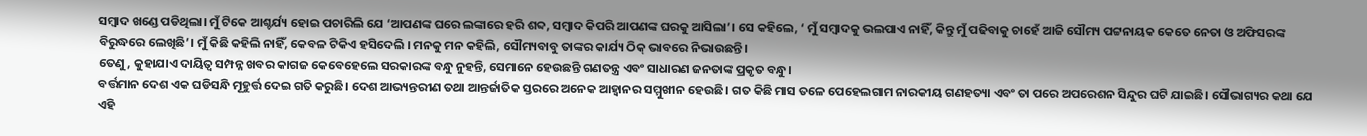ସମ୍ବାଦ ଖଣ୍ଡେ ପଡିଥିଲା। ମୁଁ ଟିକେ ଆଶ୍ଚର୍ଯ୍ୟ ହୋଇ ପଚାରିଲି ଯେ ‘ଆପଣଙ୍କ ଘରେ ଲଙ୍କାରେ ହରି ଶବ୍ଦ, ସମ୍ବାଦ କିପରି ଆପଣଙ୍କ ଘରକୁ ଆସିଲା’। ସେ କହିଲେ, ‘ ମୁଁ ସମ୍ବାଦକୁ ଭଲପାଏ ନାହିଁ, କିନ୍ତୁ ମୁଁ ପଢିବାକୁ ଚାହେଁ ଆଜି ସୌମ୍ୟ ପଟ୍ଟନାୟକ କେତେ ନେତା ଓ ଅଫିସରଙ୍କ ବିରୁଦ୍ଧରେ ଲେଖିଛି’। ମୁଁ କିଛି କହିଲି ନାହିଁ, କେବଳ ଟିକିଏ ହସିଦେଲି । ମନକୁ ମନ କହିଲି, ସୌମ୍ୟବାବୁ ତାଙ୍କର କାର୍ଯ୍ୟ ଠିକ୍ ଭାବରେ ନିଭାଉଛନ୍ତି।
ତେଣୁ, କୁହାଯାଏ ଦାୟିତ୍ଵ ସମ୍ପନ୍ନ ଖବର କାଗଜ କେବେହେଲେ ସରକାରଙ୍କ ବନ୍ଧୁ ନୁହନ୍ତି, ସେମାନେ ହେଉଛନ୍ତି ଗଣତନ୍ତ୍ର ଏବଂ ସାଧାରଣ ଜନତାଙ୍କ ପ୍ରକୃତ ବନ୍ଧୁ।
ବର୍ତ୍ତମାନ ଦେଶ ଏକ ଘଡିସନ୍ଧି ମୂହୁର୍ତ୍ତ ଦେଇ ଗତି କରୁଛି। ଦେଶ ଆଭ୍ୟନ୍ତରୀଣ ତଥା ଆନ୍ତର୍ଜାତିକ ସ୍ତରରେ ଅନେକ ଆହ୍ବାନର ସମ୍ମୁଖୀନ ହେଉଛି। ଗତ କିଛି ମାସ ତଳେ ପେହେଲଗାମ ନାରକୀୟ ଗଣହତ୍ୟା ଏବଂ ତା ପରେ ଅପରେଶନ ସିନ୍ଦୁର ଘଟି ଯାଇଛି। ସୌଭାଗ୍ୟର କଥା ଯେ ଏହି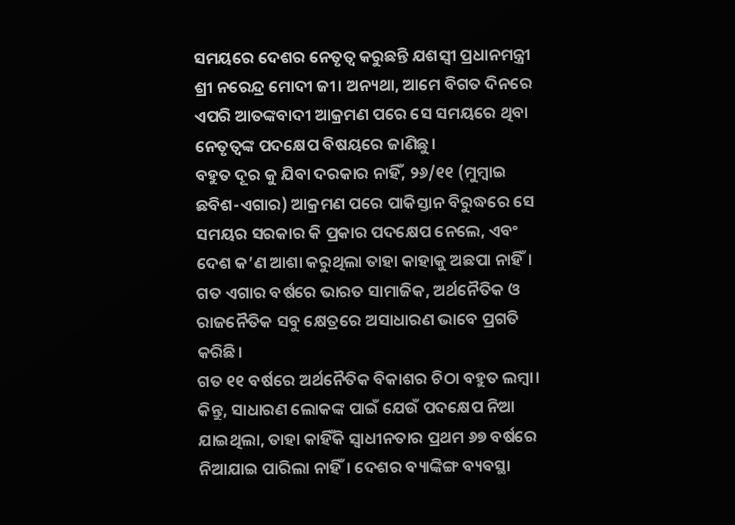ସମୟରେ ଦେଶର ନେତୃତ୍ବ କରୁଛନ୍ତି ଯଶସ୍ଵୀ ପ୍ରଧାନମନ୍ତ୍ରୀ ଶ୍ରୀ ନରେନ୍ଦ୍ର ମୋଦୀ ଜୀ। ଅନ୍ୟଥା, ଆମେ ବିଗତ ଦିନରେ ଏପରି ଆତଙ୍କବାଦୀ ଆକ୍ରମଣ ପରେ ସେ ସମୟରେ ଥିବା ନେତୃତ୍ବଙ୍କ ପଦକ୍ଷେପ ବିଷୟରେ ଜାଣିଛୁ।
ବହୁତ ଦୂର କୁ ଯିବା ଦରକାର ନାହିଁ, ୨୬/୧୧ (ମୁମ୍ବାଇ ଛବିଶ-ଏଗାର) ଆକ୍ରମଣ ପରେ ପାକିସ୍ତାନ ବିରୁଦ୍ଧରେ ସେ ସମୟର ସରକାର କି ପ୍ରକାର ପଦକ୍ଷେପ ନେଲେ, ଏବଂ ଦେଶ କ’ଣ ଆଶା କରୁଥିଲା ତାହା କାହାକୁ ଅଛପା ନାହିଁ।
ଗତ ଏଗାର ବର୍ଷରେ ଭାରତ ସାମାଜିକ, ଅର୍ଥନୈତିକ ଓ ରାଜନୈତିକ ସବୁ କ୍ଷେତ୍ରରେ ଅସାଧାରଣ ଭାବେ ପ୍ରଗତି କରିଛି।
ଗତ ୧୧ ବର୍ଷରେ ଅର୍ଥନୈତିକ ବିକାଶର ଚିଠା ବହୁତ ଲମ୍ବା। କିନ୍ତୁ, ସାଧାରଣ ଲୋକଙ୍କ ପାଇଁ ଯେଉଁ ପଦକ୍ଷେପ ନିଆ ଯାଇଥିଲା, ତାହା କାହିଁକି ସ୍ବାଧୀନତାର ପ୍ରଥମ ୬୭ ବର୍ଷରେ ନିଆଯାଇ ପାରିଲା ନାହିଁ। ଦେଶର ବ୍ୟାଙ୍କିଙ୍ଗ ବ୍ୟବସ୍ଥା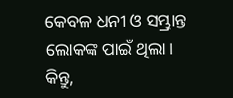କେବଳ ଧନୀ ଓ ସମ୍ଭ୍ରାନ୍ତ ଲୋକଙ୍କ ପାଇଁ ଥିଲା।
କିନ୍ତୁ,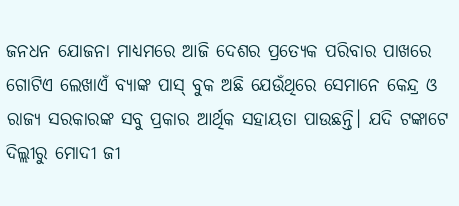ଜନଧନ ଯୋଜନା ମାଧ୍ୟମରେ ଆଜି ଦେଶର ପ୍ରତ୍ୟେକ ପରିବାର ପାଖରେ ଗୋଟିଏ ଲେଖାଏଁ ବ୍ୟାଙ୍କ ପାସ୍ ବୁକ ଅଛି ଯେଉଁଥିରେ ସେମାନେ କେନ୍ଦ୍ର ଓ ରାଜ୍ୟ ସରକାରଙ୍କ ସବୁ ପ୍ରକାର ଆର୍ଥିକ ସହାୟତା ପାଉଛନ୍ତି। ଯଦି ଟଙ୍କାଟେ ଦିଲ୍ଲୀରୁ ମୋଦୀ ଜୀ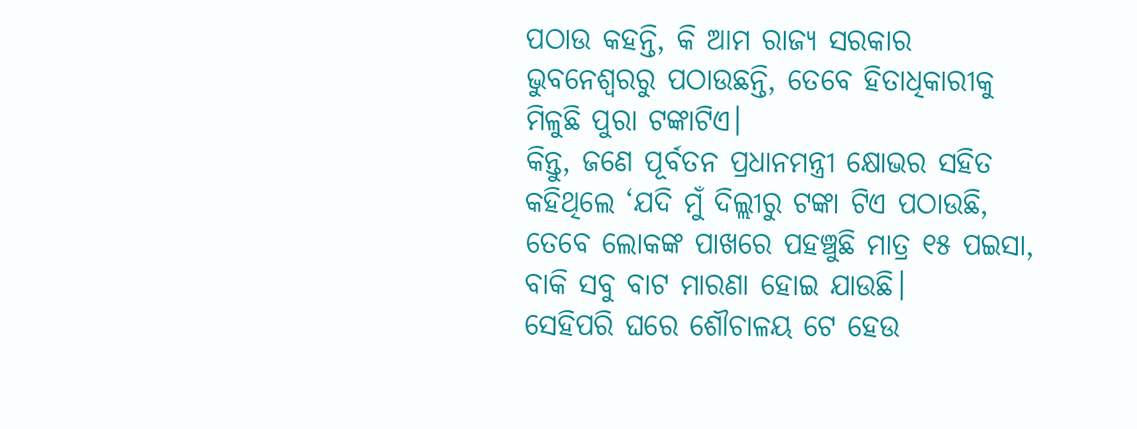ପଠାଉ କହନ୍ତି, କି ଆମ ରାଜ୍ୟ ସରକାର ଭୁବନେଶ୍ବରରୁ ପଠାଉଛନ୍ତି, ତେବେ ହିତାଧିକାରୀକୁ ମିଳୁଛି ପୁରା ଟଙ୍କାଟିଏ।
କିନ୍ତୁ, ଜଣେ ପୂର୍ବତନ ପ୍ରଧାନମନ୍ତ୍ରୀ କ୍ଷୋଭର ସହିତ କହିଥିଲେ ‘ଯଦି ମୁଁ ଦିଲ୍ଲୀରୁ ଟଙ୍କା ଟିଏ ପଠାଉଛି, ତେବେ ଲୋକଙ୍କ ପାଖରେ ପହଞ୍ଚୁଛି ମାତ୍ର ୧୫ ପଇସା, ବାକି ସବୁ ବାଟ ମାରଣା ହୋଇ ଯାଉଛି।
ସେହିପରି ଘରେ ଶୌଚାଳୟ ଟେ ହେଉ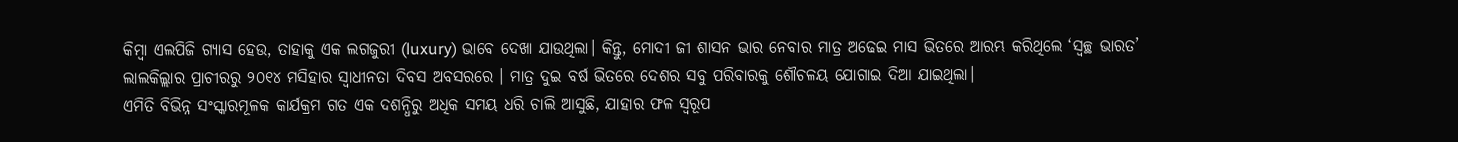କିମ୍ବା ଏଲପିଜି ଗ୍ୟାସ ହେଉ, ତାହାକୁ ଏକ ଲଗଜୁରୀ (luxury) ଭାବେ ଦେଖା ଯାଉଥିଲା। କିନ୍ତୁ, ମୋଦୀ ଜୀ ଶାସନ ଭାର ନେବାର ମାତ୍ର ଅଢେଇ ମାସ ଭିତରେ ଆରମ୍ଭ କରିଥିଲେ ‘ସ୍ବଚ୍ଛ ଭାରତ’ ଲାଲକିଲ୍ଲାର ପ୍ରାଚୀରରୁ ୨୦୧୪ ମସିହାର ସ୍ବାଧୀନତା ଦିବସ ଅବସରରେ । ମାତ୍ର ଦୁଇ ବର୍ଷ ଭିତରେ ଦେଶର ସବୁ ପରିବାରକୁ ଶୌଚଳୟ ଯୋଗାଇ ଦିଆ ଯାଇଥିଲା।
ଏମିତି ବିଭିନ୍ନ ସଂସ୍କାରମୂଳକ କାର୍ଯକ୍ରମ ଗତ ଏକ ଦଶନ୍ଧିରୁ ଅଧିକ ସମୟ ଧରି ଚାଲି ଆସୁଛି, ଯାହାର ଫଳ ସ୍ବରୂପ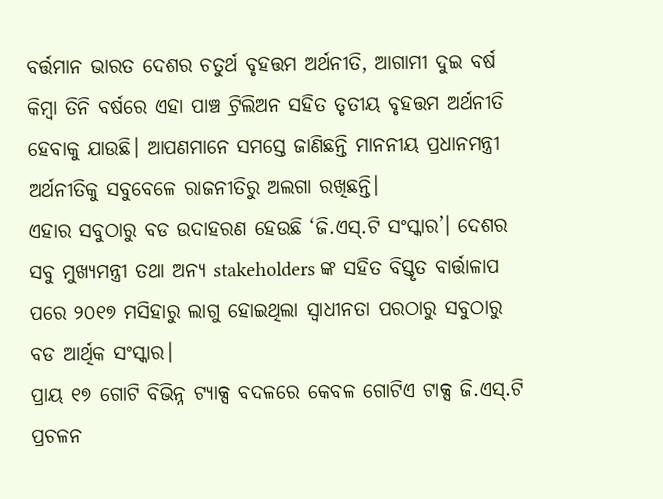ବର୍ତ୍ତମାନ ଭାରତ ଦେଶର ଚତୁର୍ଥ ବୃହତ୍ତମ ଅର୍ଥନୀତି, ଆଗାମୀ ଦୁଇ ବର୍ଷ କିମ୍ବା ତିନି ବର୍ଷରେ ଏହା ପାଞ୍ଚ ଟ୍ରିଲିଅନ ସହିତ ତୃତୀୟ ବୃହତ୍ତମ ଅର୍ଥନୀତି ହେବାକୁ ଯାଉଛି। ଆପଣମାନେ ସମସ୍ତେ ଜାଣିଛନ୍ତି ମାନନୀୟ ପ୍ରଧାନମନ୍ତ୍ରୀ ଅର୍ଥନୀତିକୁ ସବୁବେଳେ ରାଜନୀତିରୁ ଅଲଗା ରଖିଛନ୍ତି।
ଏହାର ସବୁଠାରୁ ବଡ ଉଦାହରଣ ହେଉଛି ‘ଜି.ଏସ୍.ଟି ସଂସ୍କାର’। ଦେଶର ସବୁ ମୁଖ୍ୟମନ୍ତ୍ରୀ ତଥା ଅନ୍ୟ stakeholders ଙ୍କ ସହିତ ବିସ୍ତୃତ ବାର୍ତ୍ତାଳାପ ପରେ ୨୦୧୭ ମସିହାରୁ ଲାଗୁ ହୋଇଥିଲା ସ୍ବାଧୀନତା ପରଠାରୁ ସବୁଠାରୁ ବଡ ଆର୍ଥିକ ସଂସ୍କାର।
ପ୍ରାୟ ୧୭ ଗୋଟି ବିଭିନ୍ନ ଟ୍ୟାକ୍ସ ବଦଳରେ କେବଳ ଗୋଟିଏ ଟାକ୍ସ ଜି.ଏସ୍.ଟି ପ୍ରଚଳନ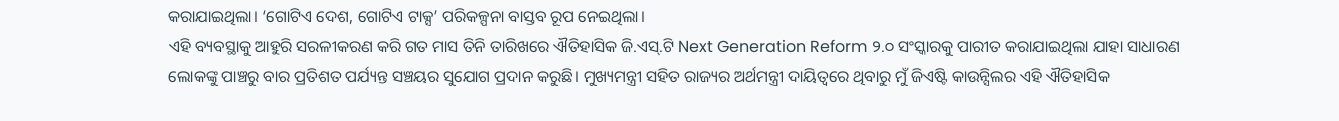କରାଯାଇଥିଲା। ‘ଗୋଟିଏ ଦେଶ, ଗୋଟିଏ ଟାକ୍ସ’ ପରିକଳ୍ପନା ବାସ୍ତବ ରୂପ ନେଇଥିଲା।
ଏହି ବ୍ୟବସ୍ଥାକୁ ଆହୁରି ସରଳୀକରଣ କରି ଗତ ମାସ ତିନି ତାରିଖରେ ଐତିହାସିକ ଜି.ଏସ୍.ଟି Next Generation Reform ୨.୦ ସଂସ୍କାରକୁ ପାରୀତ କରାଯାଇଥିଲା ଯାହା ସାଧାରଣ ଲୋକଙ୍କୁ ପାଞ୍ଚରୁ ବାର ପ୍ରତିଶତ ପର୍ଯ୍ୟନ୍ତ ସଞ୍ଚୟର ସୁଯୋଗ ପ୍ରଦାନ କରୁଛି। ମୁଖ୍ୟମନ୍ତ୍ରୀ ସହିତ ରାଜ୍ୟର ଅର୍ଥମନ୍ତ୍ରୀ ଦାୟିତ୍ବରେ ଥିବାରୁ ମୁଁ ଜିଏଷ୍ଟି କାଉନ୍ସିଲର ଏହି ଐତିହାସିକ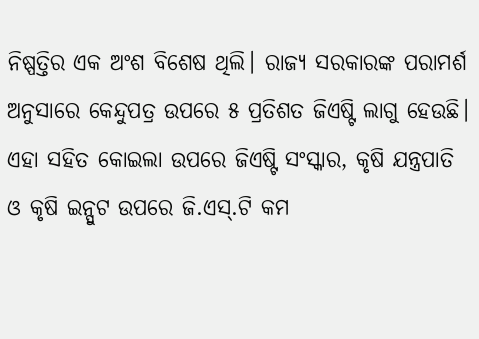ନିଷ୍ପତ୍ତିର ଏକ ଅଂଶ ବିଶେଷ ଥିଲି। ରାଜ୍ୟ ସରକାରଙ୍କ ପରାମର୍ଶ ଅନୁସାରେ କେନ୍ଦୁପତ୍ର ଉପରେ ୫ ପ୍ରତିଶତ ଜିଏଷ୍ଟି ଲାଗୁ ହେଉଛି।
ଏହା ସହିତ କୋଇଲା ଉପରେ ଜିଏଷ୍ଟି ସଂସ୍କାର, କୃଷି ଯନ୍ତ୍ରପାତି ଓ କୃଷି ଇନ୍ପୁଟ ଉପରେ ଜି.ଏସ୍.ଟି କମ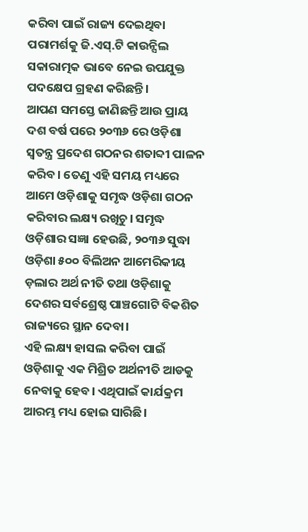କରିବା ପାଇଁ ରାଜ୍ୟ ଦେଇଥିବା ପରାମର୍ଶକୁ ଜି.ଏସ୍.ଟି କାଉନ୍ସିଲ ସକାରାତ୍ମକ ଭାବେ ନେଇ ଉପଯୁକ୍ତ ପଦକ୍ଷେପ ଗ୍ରହଣ କରିଛନ୍ତି।
ଆପଣ ସମସ୍ତେ ଜାଣିଛନ୍ତି ଆଉ ପ୍ରାୟ ଦଶ ବର୍ଷ ପରେ ୨୦୩୬ ରେ ଓଡ଼ିଶା ସ୍ବତନ୍ତ୍ର ପ୍ରଦେଶ ଗଠନର ଶତାବ୍ଦୀ ପାଳନ କରିବ। ତେଣୁ ଏହି ସମୟ ମଧ୍ୟରେ ଆମେ ଓଡ଼ିଶାକୁ ସମୃଦ୍ଧ ଓଡ଼ିଶା ଗଠନ କରିବାର ଲକ୍ଷ୍ୟ ରଖିଚୁ। ସମୃଦ୍ଧ ଓଡ଼ିଶାର ସଜ୍ଞା ହେଉଛି, ୨୦୩୬ ସୁଦ୍ଧା ଓଡ଼ିଶା ୫୦୦ ବିଲିଅନ ଆମେରିକୀୟ ଡ଼ଲାର ଅର୍ଥ ନୀତି ତଥା ଓଡ଼ିଶାକୁ ଦେଶର ସର୍ବଶ୍ରେଷ୍ଠ ପାଞ୍ଚଗୋଟି ବିକଶିତ ରାଜ୍ୟରେ ସ୍ଥାନ ଦେବା।
ଏହି ଲକ୍ଷ୍ୟ ହାସଲ କରିବା ପାଇଁ ଓଡ଼ିଶାକୁ ଏକ ମିଶ୍ରିତ ଅର୍ଥନୀତି ଆଡକୁ ନେବାକୁ ହେବ। ଏଥିପାଇଁ କାର୍ଯକ୍ରମ ଆରମ୍ଭ ମଧ୍ୟ ହୋଇ ସାରିଛି।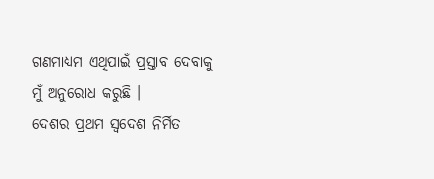ଗଣମାଧ୍ୟମ ଏଥିପାଇଁ ପ୍ରସ୍ତାବ ଦେବାକୁ ମୁଁ ଅନୁରୋଧ କରୁଛି ।
ଦେଶର ପ୍ରଥମ ସ୍ୱଦେଶ ନିର୍ମିତ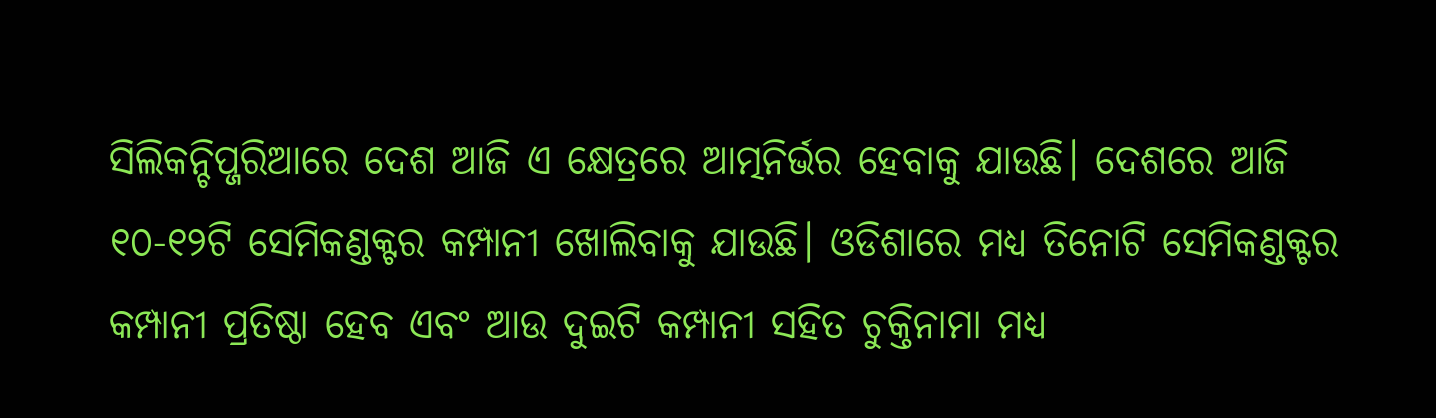ସିଲିକନ୍ଚିପ୍ଜରିଆରେ ଦେଶ ଆଜି ଏ କ୍ଷେତ୍ରରେ ଆତ୍ମନିର୍ଭର ହେବାକୁ ଯାଉଛି। ଦେଶରେ ଆଜି ୧୦-୧୨ଟି ସେମିକଣ୍ଡକ୍ଟର କମ୍ପାନୀ ଖୋଲିବାକୁ ଯାଉଛି। ଓଡିଶାରେ ମଧ୍ୟ ତିନୋଟି ସେମିକଣ୍ଡକ୍ଟର କମ୍ପାନୀ ପ୍ରତିଷ୍ଠା ହେବ ଏବଂ ଆଉ ଦୁଇଟି କମ୍ପାନୀ ସହିତ ଚୁକ୍ତିନାମା ମଧ୍ୟ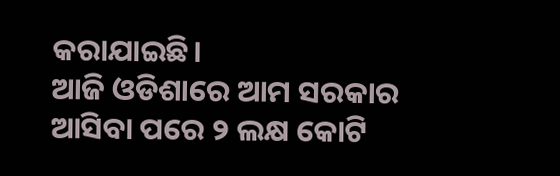କରାଯାଇଛି।
ଆଜି ଓଡିଶାରେ ଆମ ସରକାର ଆସିବା ପରେ ୨ ଲକ୍ଷ କୋଟି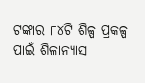ଟଙ୍କାର ୮୪ଟି ଶିଳ୍ପ ପ୍ରକଳ୍ପ ପାଇଁ ଶିଳାନ୍ୟାସ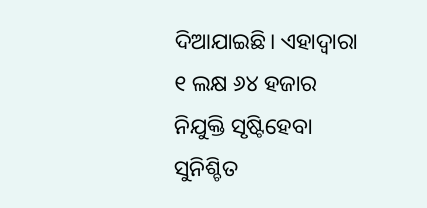ଦିଆଯାଇଛି। ଏହାଦ୍ୱାରା ୧ ଲକ୍ଷ ୬୪ ହଜାର ନିଯୁକ୍ତି ସୃଷ୍ଟିହେବା ସୁନିଶ୍ଚିତ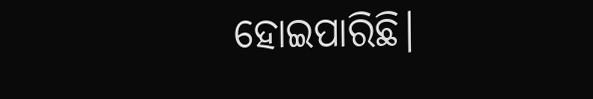ହୋଇପାରିଛି।